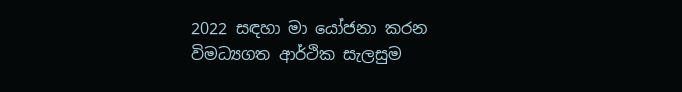2022 සඳහා මා යෝජනා කරන විමධ්‍යගත ආර්ථික සැලසුම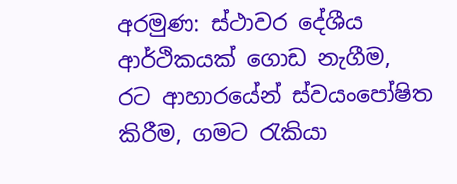අරමුණ: ස්ථාවර දේශීය ආර්ථිකයක් ගොඩ නැගීම, රට ආහාරයේන් ස්වයංපෝෂිත කිරීම, ගමට රැකියා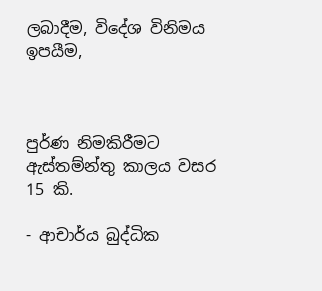ලබාදීම, විදේශ විනිමය ඉපයීම,



පුර්ණ නිමකිරීමට ඇස්තම්න්තු කාලය වසර 15 කි.

- ආචාර්ය බුද්ධික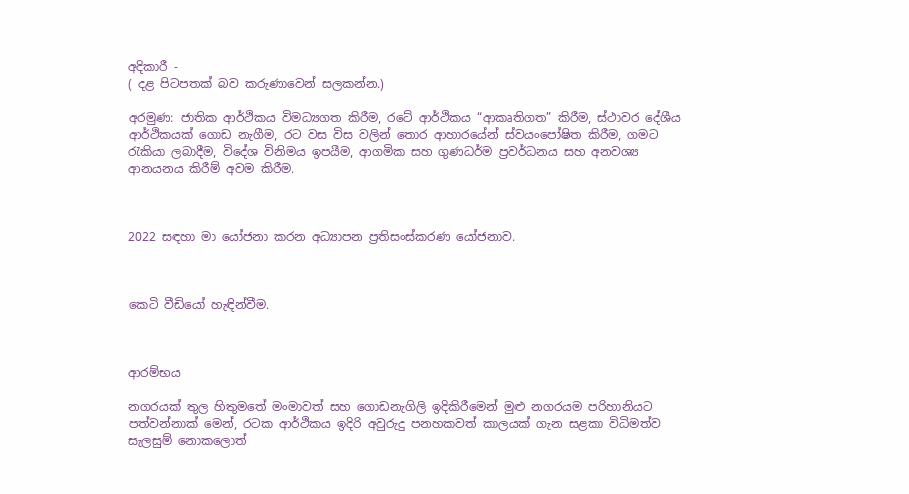අදිකාරී -
( දළ පිටපතක් බව කරුණාවෙන් සලකන්න.)

අරමුණ: ජාතික ආර්ථිකය විමධ්‍යගත කිරීම, රටේ ආර්ථිකය “ආකෘතිගත” කිරීම, ස්ථාවර දේශීය ආර්ථිකයක් ගොඩ නැගීම, රට වස විස වලින් තොර ආහාරයේන් ස්වයංපෝෂිත කිරීම, ගමට රැකියා ලබාදීම, විදේශ විනිමය ඉපයීම, ආගමික සහ ගුණධර්ම ප්‍රවර්ධනය සහ අනවශ්‍ය ආනයනය කිරීම් අවම කිරීම.



2022 සඳහා මා යෝජනා කරන අධ්‍යාපන ප්‍රතිසංස්කරණ යෝජනාව.



කෙටි වීඩියෝ හැඳින්වීම.



ආරම්භය

නගරයක් තුල හිතුමතේ මංමාවත් සහ ගොඩනැගිලි ඉදිකිරීමෙන් මුළු නගරයම පරිහානියට පත්වන්නාක් මෙන්, රටක ආර්ථිකය ඉදිරි අවුරුදු පනහකවත් කාලයක් ගැන සළකා විධිමත්ව සැලසුම් නොකලොත්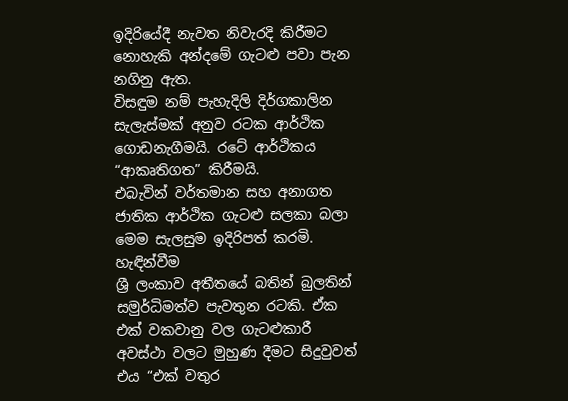ඉදිරියේදී නැවත නිවැරදි කිරීමට නොහැකි අන්දමේ ගැටළු පවා පැන නගිනු ඇත.
විසඳුම නම් පැහැදිලි දිර්ගකාලින සැලැස්මක් අනුව රටක ආර්ථික ගොඩනැගීමයි. රටේ ආර්ථිකය “ආකෘතිගත” කිරීමයි.
එබැවින් වර්තමාන සහ අනාගත ජාතික ආර්ථික ගැටළු සලකා බලා මෙම සැලසුම ඉදිරිපත් කරමි.
හැඳින්වීම
ශ්‍රී ලංකාව අතීතයේ බතින් බුලතින් සමුර්ධිමත්ව පැවතුන රටකි. ඒක එක් වකවානු වල ගැටළුකාරී අවස්ථා වලට මුහුණ දීමට සිදුවුවත් එය “එක් වතුර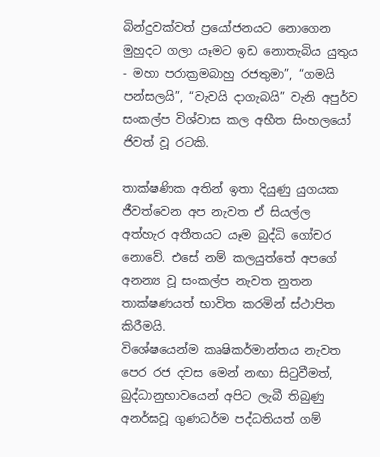බින්දුවක්වත් ප්‍රයෝජනයට නොගෙන මුහුදට ගලා යෑමට ඉඩ නොතැබිය යුතුය - මහා පරාක්‍රමබාහු රජතුමා”, “ගමයි පන්සලයි”, “වැවයි දාගැබයි” වැනි අපුර්ව සංකල්ප විශ්වාස කල අභීත සිංහලයෝ ජිවත් වූ රටකි.

තාක්ෂණික අතින් ඉතා දියුණු යුගයක ජීවත්වෙන අප නැවත ඒ සියල්ල අත්හැර අතීතයට යෑම බුද්ධි ගෝචර නොවේ. එසේ නම් කලයුත්තේ අපගේ අනන්‍ය වූ සංකල්ප නැවත නුතන තාක්ෂණයත් භාවිත කරමින් ස්ථාපිත කිරීමයි.
විශේෂයෙන්ම කෘෂිකර්මාන්තය නැවත පෙර රජ දවස මෙන් නඟා සිටුවීමත්, බුද්ධානුභාවයෙන් අපිට ලැබී තිබුණු අනර්ඝවූ ගුණධර්ම පද්ධතියත් ගම්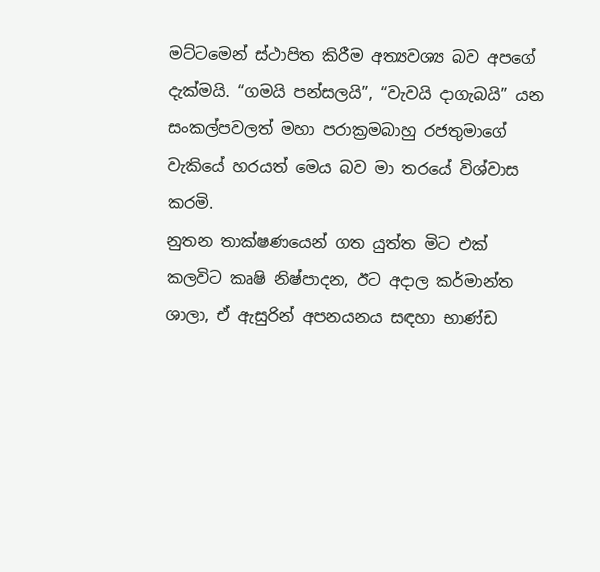මට්ටමෙන් ස්ථාපිත කිරීම අත්‍යවශ්‍ය බව අපගේ දැක්මයි. “ගමයි පන්සලයි”, “වැවයි දාගැබයි” යන සංකල්පවලත් මහා පරාක්‍රමබාහු රජතුමාගේ වැකියේ හරයත් මෙය බව මා තරයේ විශ්වාස කරමි.
නුතන තාක්ෂණයෙන් ගත යුත්ත මිට එක් කලවිට කෘෂි නිෂ්පාදන, ඊට අදාල කර්මාන්ත ශාලා, ඒ ඇසුරින් අපනයනය සඳහා භාණ්ඩ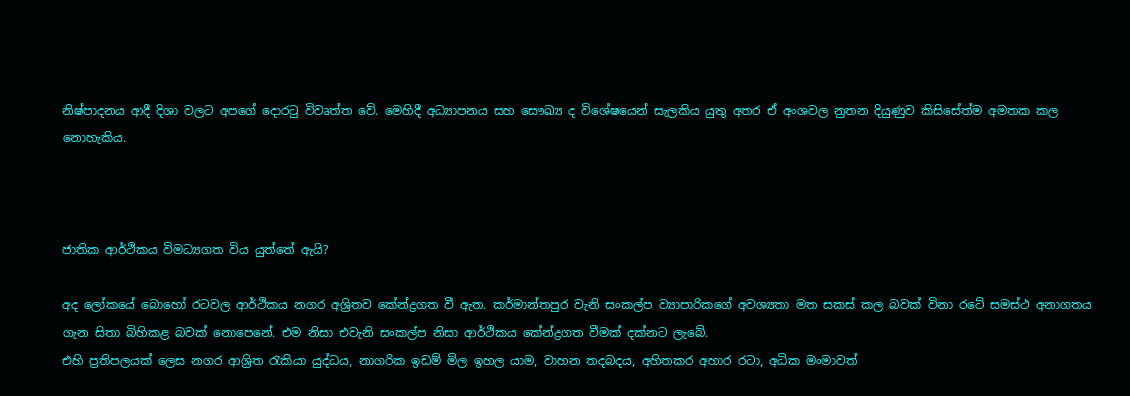නිෂ්පාදනය ආදී දිශා වලට අපගේ දොරටු විවෘත්ත වේ. මෙහිදී අධ්‍යාපනය සහ සෞඛ්‍ය ද විශේෂයෙන් සැලකිය යුතු අතර ඒ අංශවල නුතන දියුණුව කිසිසේත්ම අමතක කල නොහැකිය.



ජාතික ආර්ථිකය විමධ්‍යගත විය යුත්තේ ඇයි?

අද ලෝකයේ බොහෝ රටවල ආර්ථිකය නගර අශ්‍රිතව කේන්ද්‍රගත වී ඇත. කර්මාන්තපුර වැනි සංකල්ප ව්‍යාපාරිකගේ අවශ්‍යතා මත සකස් කල බවක් විනා රටේ සමස්ථ අනාගතය ගැන සිතා බිහිකළ බවක් නොපෙනේ. එම නිසා එවැනි සංකල්ප නිසා ආර්ථිකය කේන්ද්‍රගත වීමක් දක්නට ලැබේ.
එහි ප්‍රතිපලයක් ලෙස නගර ආශ්‍රිත රැකියා යුද්ධය, නාගරික ඉඩම් මිල ඉහල යාම, වාහන තදබදය, අහිතකර අහාර රටා, අධික මංමාවත්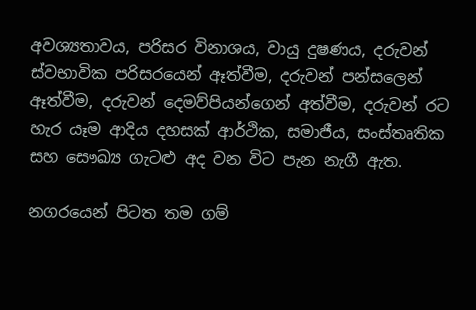අවශ්‍යතාවය, පරිසර විනාශය, වායු දුෂණය, දරුවන් ස්වභාවික පරිසරයෙන් ඈත්වීම, දරුවන් පන්සලෙන් ඈත්වීම, දරුවන් දෙමව්පියන්ගෙන් අත්වීම, දරුවන් රට හැර යෑම ආදිය දහසක් ආර්ථික, සමාජීය, සංස්තෘතික සහ සෞඛ්‍ය ගැටළු අද වන විට පැන නැගී ඇත.

නගරයෙන් පිටත තම ගම්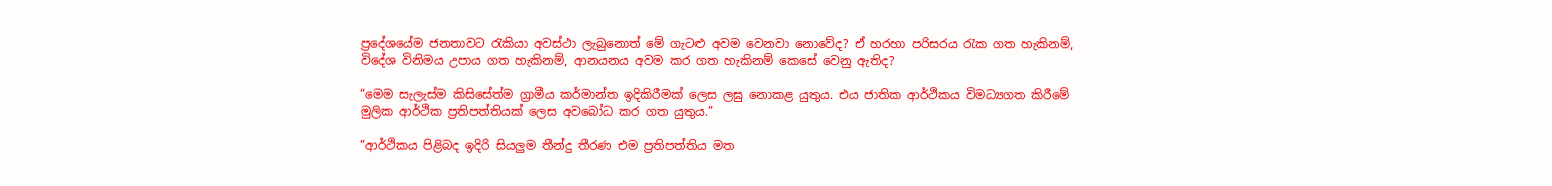ප්‍රදේශයේම ජනතාවට රැකියා අවස්ථා ලැබුනොත් මේ ගැටළු අවම වෙනවා නොවේද? ඒ හරහා පරිසරය රැක ගත හැකිනම්, විදේශ විනිමය උපාය ගත හැකිනම්, ආනයනය අවම කර ගත හැකිනම් කෙසේ වෙනු ඇතිද?

“මෙම සැලැස්ම කිසිසේත්ම ග්‍රාමීය කර්මාන්ත ඉදිකිරීමක් ලෙස ලඝු නොකළ යුතුය. එය ජාතික ආර්ථිකය විමධ්‍යගත කිරීමේ මුලික ආර්ථික ප්‍රතිපත්තියක් ලෙස අවබෝධ කර ගත යුතුය.”

“ආර්ථිකය පිළිබද ඉදිරි සියලුම තීන්දු තීරණ එම ප්‍රතිපත්තිය මත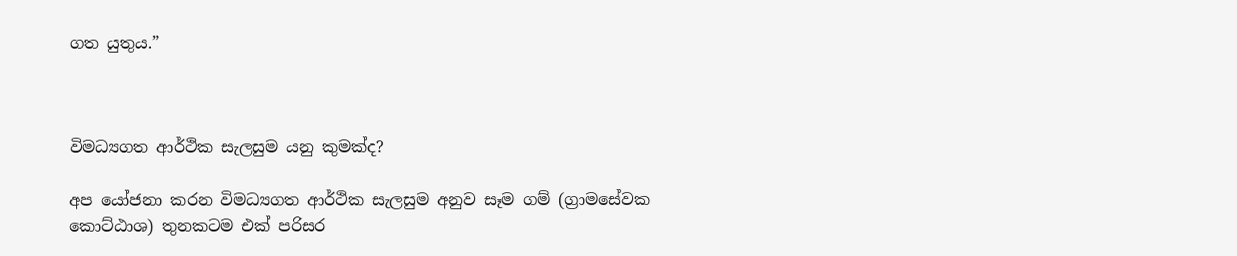ගත යුතුය.”



විමධ්‍යගත ආර්ථික සැලසුම යනු කුමක්ද?

අප යෝජනා කරන විමධ්‍යගත ආර්ථික සැලසුම අනුව සෑම ගම් (ග්‍රාමසේවක කොට්ඨාශ) තුනකටම එක් පරිසර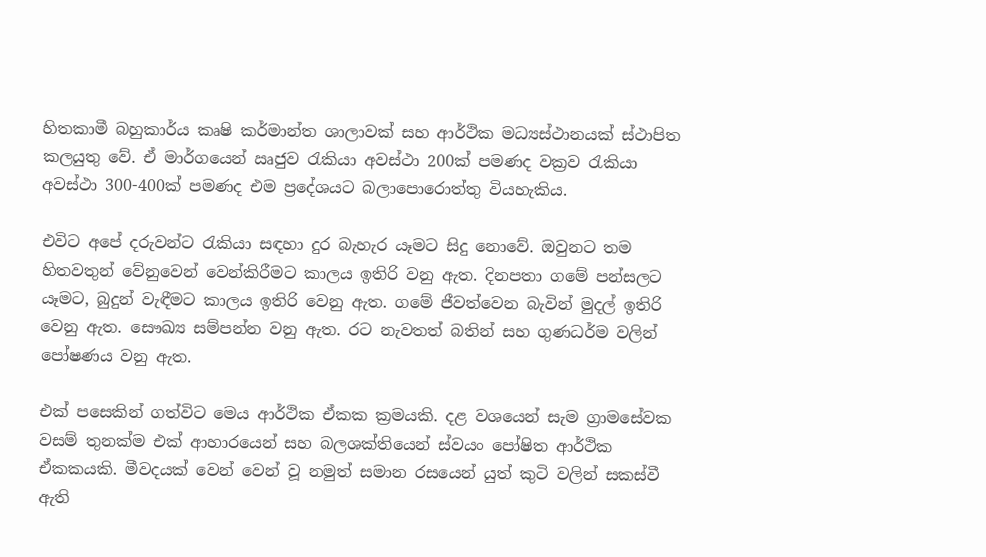හිතකාමී බහුකාර්ය කෘෂි කර්මාන්ත ශාලාවක් සහ ආර්ථික මධ්‍යස්ථානයක් ස්ථාපිත කලයුතු වේ. ඒ මාර්ගයෙන් ඍජුව රැකියා අවස්ථා 200ක් පමණද වක්‍රව රැකියා අවස්ථා 300-400ක් පමණද එම ප්‍රදේශයට බලාපොරොත්තු වියහැකිය.

එවිට අපේ දරුවන්ට රැකියා සඳහා දුර බැහැර යෑමට සිදු නොවේ. ඔවුනට තම හිතවතුන් වේනුවෙන් වෙන්කිරීමට කාලය ඉතිරි වනු ඇත. දිනපතා ගමේ පන්සලට යෑමට, බුදුන් වැඳීමට කාලය ඉතිරි වෙනු ඇත. ගමේ ජීවත්වෙන බැවින් මුදල් ඉතිරි වෙනු ඇත. සෞඛ්‍ය සම්පන්න වනු ඇත. රට නැවතත් බතින් සහ ගුණධර්ම වලින් පෝෂණය වනු ඇත.

එක් පසෙකින් ගත්විට මෙය ආර්ථික ඒකක ක්‍රමයකි. දළ වශයෙන් සැම ග්‍රාමසේවක වසම් තුනක්ම එක් ආහාරයෙන් සහ බලශක්තියෙන් ස්වයං පෝෂිත ආර්ථික ඒකකයකි. මීවදයක් වෙන් වෙන් වූ නමුත් සමාන රසයෙන් යුත් කුටි වලින් සකස්වී ඇති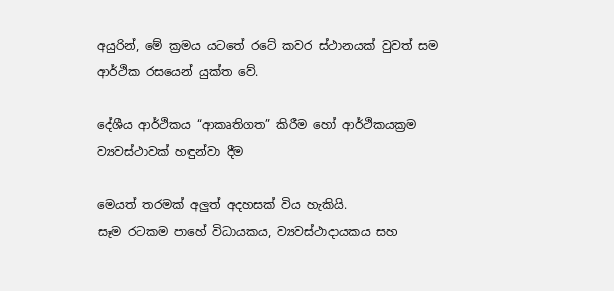අයුරින්, මේ ක්‍රමය යටතේ රටේ කවර ස්ථානයක් වුවත් සම ආර්ථික රසයෙන් යුක්ත වේ.

දේශීය ආර්ථිකය “ආකෘතිගත” කිරීම හෝ ආර්ථිකයක්‍රම ව්‍යවස්ථාවක් හඳුන්වා දීම

මෙයත් තරමක් අලුත් අදහසක් විය හැකියි.
සෑම රටකම පාහේ විධායකය, ව්‍යවස්ථාදායකය සහ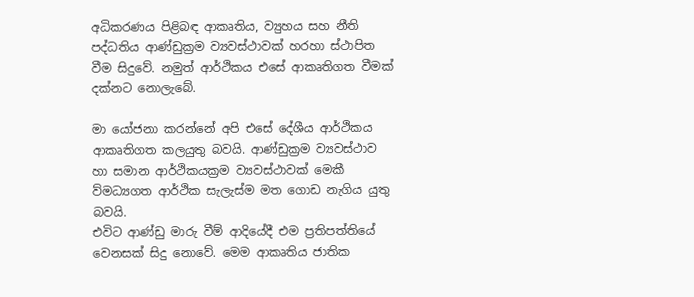අධිකරණය පිළිබඳ ආකෘතිය, ව්‍යුහය සහ නීති පද්ධතිය ආණ්ඩුක්‍රම ව්‍යවස්ථාවක් හරහා ස්ථාපිත වීම සිදුවේ. නමුත් ආර්ථිකය එසේ ආකෘතිගත වීමක් දක්නට නොලැබේ.

මා යෝජනා කරන්නේ අපි එසේ දේශීය ආර්ථිකය ආකෘතිගත කලයුතු බවයි. ආණ්ඩුක්‍රම ව්‍යවස්ථාව හා සමාන ආර්ථිකයක්‍රම ව්‍යවස්ථාවක් මෙකී ව්මධ්‍යගත ආර්ථික සැලැස්ම මත ගොඩ නැගිය යුතු බවයි.
එවිට ආණ්ඩු මාරු වීම් ආදියේදී එම ප්‍රතිපත්තියේ වෙනසක් සිදු නොවේ. මෙම ආකෘතිය ජාතික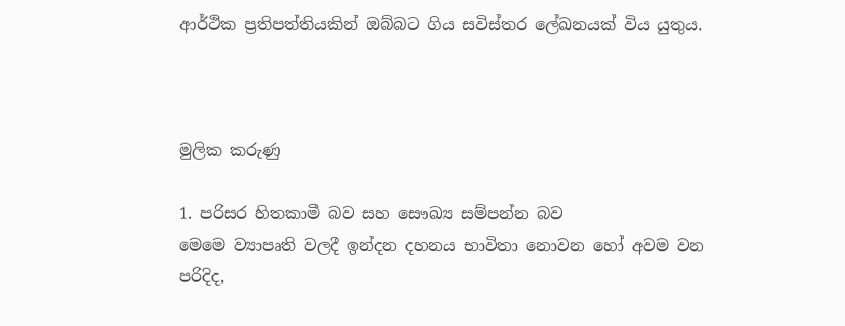ආර්ථික ප්‍රතිපත්තියකින් ඔබ්බට ගිය සවිස්තර ලේඛනයක් විය යුතුය.



මුලික කරුණු

1. පරිසර හිතකාමී බව සහ සෞඛ්‍ය සම්පන්න බව
මෙමෙ ව්‍යාපෘති වලදී ඉන්දන දහනය භාවිතා නොවන හෝ අවම වන පරිදිද,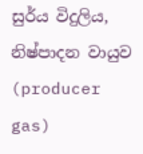සුර්ය විදුලිය, නිෂ්පාදන වායුව (producer gas)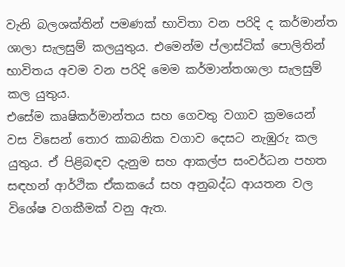වැනි බලශක්තින් පමණක් භාවිතා වන පරිදි ද කර්මාන්ත ශාලා සැලසුම් කලයුතුය. එමෙන්ම ප්ලාස්ටික් පොලිතින් භාවිතය අවම වන පරිදි මෙම කර්මාන්තශාලා සැලසුම් කල යුතුය.
එසේම කෘෂිකර්මාන්තය සහ ගෙවතු වගාව ක්‍රමයෙන් වස විසෙන් තොර කාබනික වගාව දෙසට නැඹුරු කල යුතුය. ඒ පිළිබඳව දැනුම සහ ආකල්ප සංවර්ධන පහත සඳහන් ආර්ථික ඒකකයේ සහ අනුබද්ධ ආයතන වල විශේෂ වගකීමක් වනු ඇත.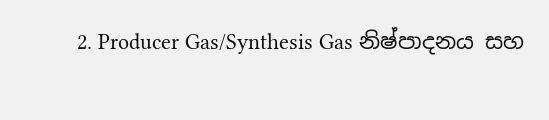2. Producer Gas/Synthesis Gas නිෂ්පාදනය සහ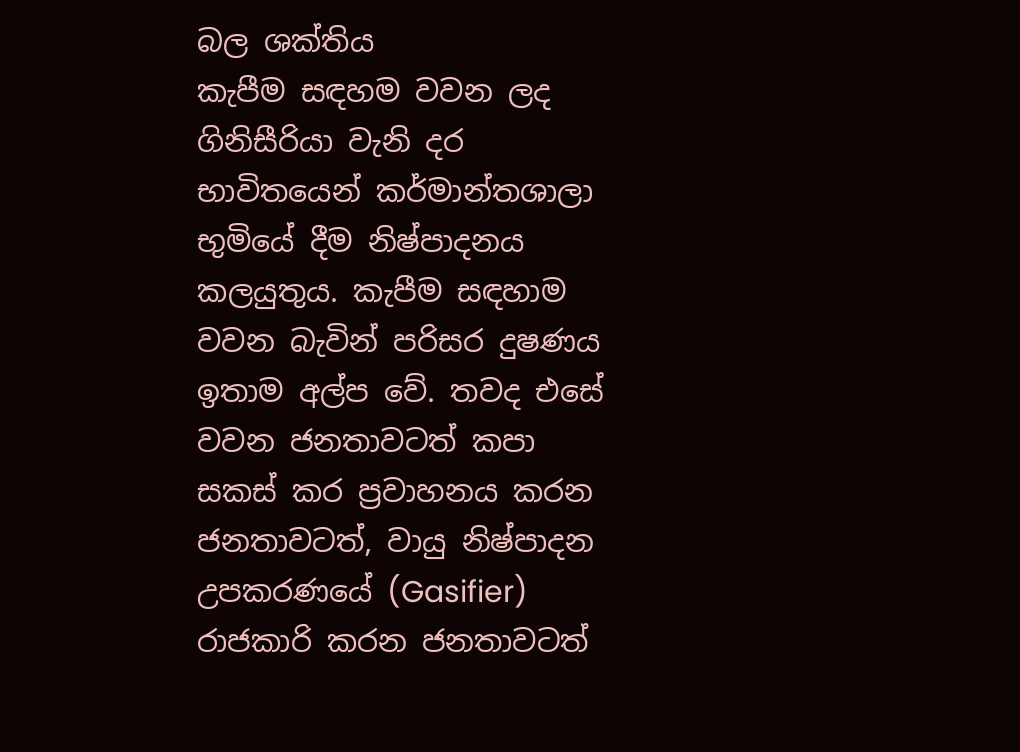බල ශක්තිය
කැපීම සඳහම වවන ලද ගිනිසීරියා වැනි දර භාවිතයෙන් කර්මාන්තශාලා භුමියේ දීම නිෂ්පාදනය කලයුතුය. කැපීම සඳහාම වවන බැවින් පරිසර දුෂණය ඉතාම අල්ප වේ. තවද එසේ වවන ජනතාවටත් කපා සකස් කර ප්‍රවාහනය කරන ජනතාවටත්, වායු නිෂ්පාදන උපකරණයේ (Gasifier) රාජකාරි කරන ජනතාවටත්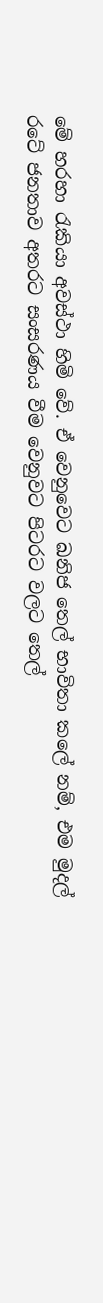මේ හරහා රැකියා අවස්ථා හිමි වේ. ඒ වෙනුවෙට ඛනිජ තෙල් භාවිතා කලේ නම්, එම මුදල් රටේ ජනතාව අතරට සංසරණය වීම වෙනුවට පිටරට වලට තෙල්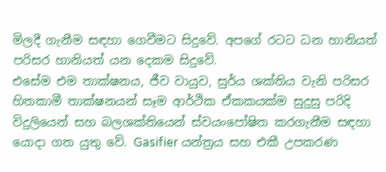මිලදී ගැනීම සඳහා ගෙවීමට සිදුවේ. අපගේ රටට ධන හානියත් පරිසර හානියත් යන දෙකම සිදුවේ.
එසේම එම තාක්ෂනය, ජීව වායුව, සුර්ය ශක්තිය වැනි පරිසර හිතකාමී තාක්ෂනයන් සෑම ආර්ථික ඒකකයක්ම සුදුසු පරිදි විදුලියෙන් සහ බලශක්තියෙන් ස්වයංපෝෂිත කරගැනීම සඳහා යොදා ගත යුතු වේ. Gasifier යන්ත්‍රය සහ එකී උපකරණ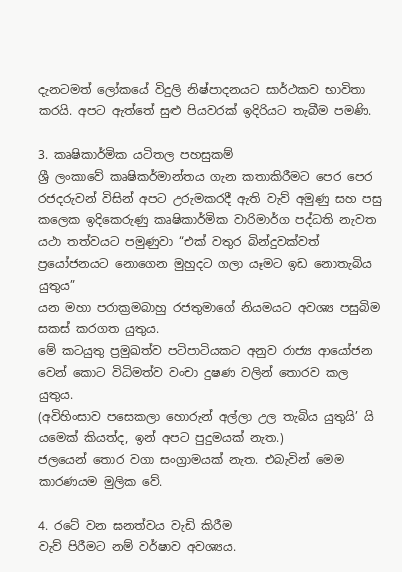දැනටමත් ලෝකයේ විදුලි නිෂ්පාදනයට සාර්ථකව භාවිතා කරයි. අපට ඇත්තේ සුළු පියවරක් ඉදිරියට තැබීම පමණි.

3. කෘෂිකාර්මික යටිතල පහසුකම්
ශ්‍රී ලංකාවේ කෘෂිකර්මාන්තය ගැන කතාකිරීමට පෙර පෙර රජදරුවන් විසින් අපට උරුමකරදී ඇති වැව් අමුණු සහ පසු කලෙක ඉදිකෙරුණු කෘෂිකාර්මික වාරිමාර්ග පද්ධති නැවත යථා තත්වයට පමුණුවා “එක් වතුර බින්දුවක්වත් ප්‍රයෝජනයට නොගෙන මුහුදට ගලා යෑමට ඉඩ නොතැබිය යුතුය”
යන මහා පරාක්‍රමබාහු රජතුමාගේ නියමයට අවශ්‍ය පසුබිම සකස් කරගත යුතුය.
මේ කටයුතු ප්‍රමුඛත්ව පටිපාටියකට අනුව රාජ්‍ය ආයෝජන වෙන් කොට විධිමත්ව වංචා දුෂණ වලින් තොරව කල යුතුය.
(අවිහිංසාව පසෙකලා හොරුන් අල්ලා උල තැබිය යුතුයි’ යි යමෙක් කියත්ද, ඉන් අපට පුදුමයක් නැත.)
ජලයෙන් තොර වගා සංග්‍රාමයක් නැත. එබැවින් මෙම කාරණයම මුලික වේ.

4. රටේ වන ඝනත්වය වැඩි කිරීම
වැව් පිරීමට නම් වර්ෂාව අවශ්‍යය.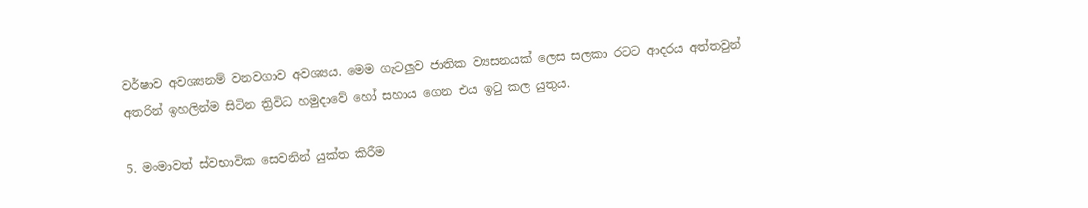වර්ෂාව අවශ්‍යනම් වනවගාව අවශ්‍යය. මෙම ගැටලුව ජාතික ව්‍යසනයක් ලෙස සලකා රටට ආදරය අත්තවුන් අතරින් ඉහලින්ම සිටින ත්‍රිවිධ හමුදාවේ හෝ සහාය ගෙන එය ඉටු කල යුතුය.

5. මංමාවත් ස්වභාවික සෙවනින් යුක්ත කිරීම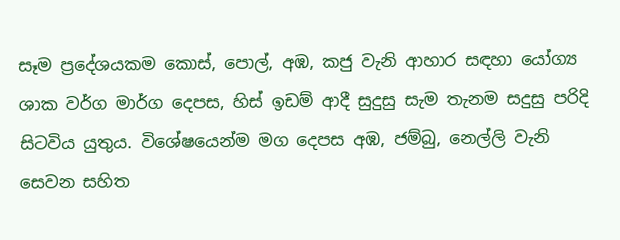සෑම ප්‍රදේශයකම කොස්, පොල්, අඹ, කජු වැනි ආහාර සඳහා යෝග්‍ය ශාක වර්ග මාර්ග දෙපස, හිස් ඉඩම් ආදී සුදුසු සැම තැනම සදුසු පරිදි සිටවිය යුතුය. විශේෂයෙන්ම මග දෙපස අඹ, ජම්බු, නෙල්ලි වැනි සෙවන සහිත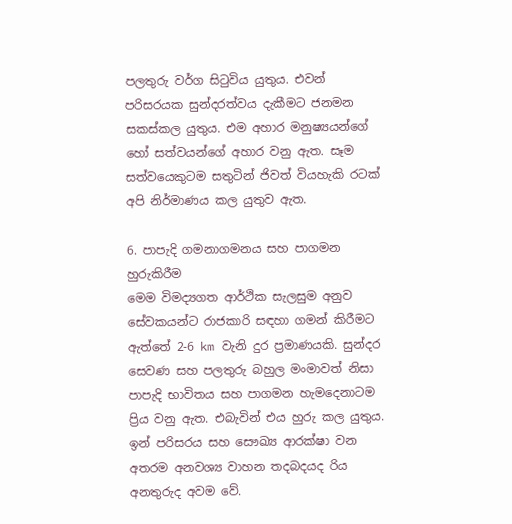පලතුරු වර්ග සිටුවිය යුතුය. එවන් පරිසරයක සුන්දරත්වය දැකීමට ජනමන සකස්කල යුතුය. එම අහාර මනුෂ්‍යයන්ගේ හෝ සත්වයන්ගේ අහාර වනු ඇත. සෑම සත්වයෙකුටම සතුටින් ජිවත් වියහැකි රටක් අපි නිර්මාණය කල යුතුව ඇත.

6. පාපැදි ගමනාගමනය සහ පාගමන හුරුකිරීම
මෙම විමද්‍යගත ආර්ථික සැලසුම අනුව සේවකයන්ට රාජකාරි සඳහා ගමන් කිරීමට ඇත්තේ 2-6 km වැනි දුර ප්‍රමාණයකි. සුන්දර සෙවණ සහ පලතුරු බහුල මංමාවත් නිසා පාපැදි භාවිතය සහ පාගමන හැමදෙනාටම ප්‍රිය වනු ඇත. එබැවින් එය හුරු කල යුතුය. ඉන් පරිසරය සහ සෞඛ්‍ය ආරක්ෂා වන අතරම අනවශ්‍ය වාහන තදබදයද රිය අනතුරුද අවම වේ.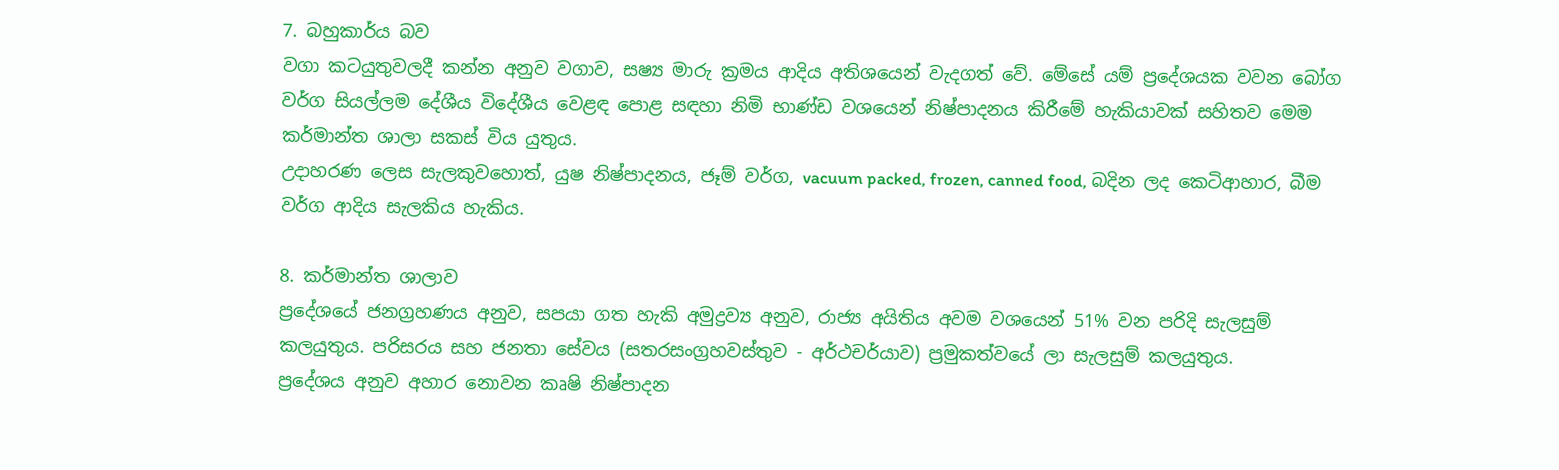7. බහුකාර්ය බව
වගා කටයුතුවලදී කන්න අනුව වගාව, සෂ්‍ය මාරු ක්‍රමය ආදිය අතිශයෙන් වැදගත් වේ. මේසේ යම් ප්‍රදේශයක වවන බෝග වර්ග සියල්ලම දේශීය විදේශීය වෙළඳ පොළ සඳහා නිමි භාණ්ඩ වශයෙන් නිෂ්පාදනය කිරීමේ හැකියාවක් සහිතව මෙම කර්මාන්ත ශාලා සකස් විය යුතුය.
උදාහරණ ලෙස සැලකුවහොත්, යුෂ නිෂ්පාදනය, ජෑම් වර්ග, vacuum packed, frozen, canned food, බදින ලද කෙටිආහාර, බීම වර්ග ආදිය සැලකිය හැකිය.

8. කර්මාන්ත ශාලාව
ප්‍රදේශයේ ජනග්‍රහණය අනුව, සපයා ගත හැකි අමුද්‍රව්‍ය අනුව, රාජ්‍ය අයිතිය අවම වශයෙන් 51% වන පරිදි සැලසුම් කලයුතුය. පරිසරය සහ ජනතා සේවය (සතරසංග්‍රහවස්තුව - අර්ථචර්යාව) ප්‍රමුකත්වයේ ලා සැලසුම් කලයුතුය.
ප්‍රදේශය අනුව අහාර නොවන කෘෂි නිෂ්පාදන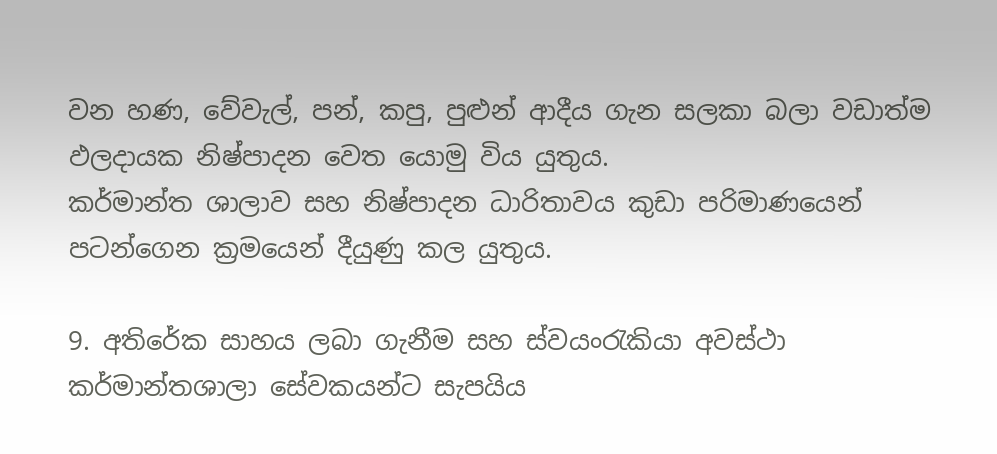වන හණ, වේවැල්, පන්, කපු, පුළුන් ආදීය ගැන සලකා බලා වඩාත්ම ඵලදායක නිෂ්පාදන වෙත යොමු විය යුතුය.
කර්මාන්ත ශාලාව සහ නිෂ්පාදන ධාරිතාවය කුඩා පරිමාණයෙන් පටන්ගෙන ක්‍රමයෙන් දීයුණු කල යුතුය.

9. අතිරේක සාහය ලබා ගැනීම සහ ස්වයංරැකියා අවස්ථා
කර්මාන්තශාලා සේවකයන්ට සැපයිය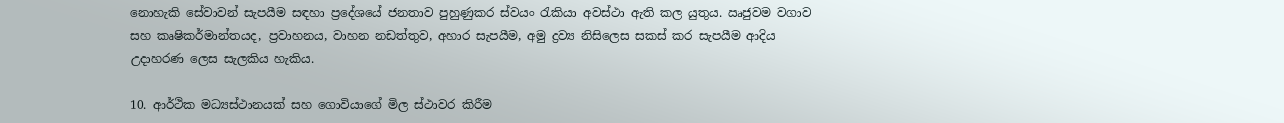නොහැකි සේවාවන් සැපයීම සඳහා ප්‍රදේශයේ ජනතාව පුහුණුකර ස්වයං රැකියා අවස්ථා ඇති කල යුතුය. ඍජුවම වගාව සහ කෘෂිකර්මාන්තයද, ප්‍රවාහනය, වාහන නඩත්තුව, අහාර සැපයීම, අමු ද්‍රව්‍ය නිසිලෙස සකස් කර සැපයීම ආදිය උදාහරණ ලෙස සැලකිය හැකිය.

10. ආර්ථික මධ්‍යස්ථානයක් සහ ගොවියාගේ මිල ස්ථාවර කිරීම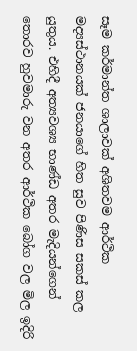සෑම කර්මාන්ත ශාලාවක් අශිතවම ආර්ථික මද්‍යස්ථානයක් ජනයාගේ හිත සුව පිණිස සකස් කල යුතුය. එහිදී අත්‍යවශ්‍ය භාණ්ඩ අතර මැදියන්ගෙන් තොරව හුවමාරු වන අතර ආර්ථික බෝග වල මිල ඉදිරි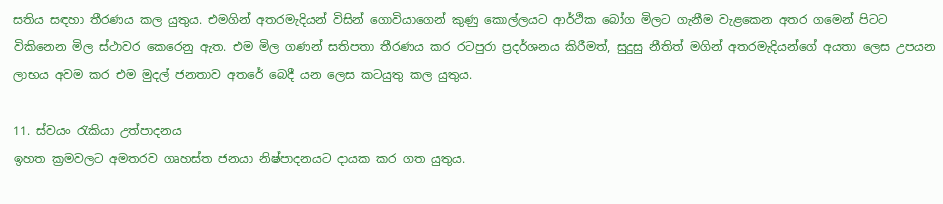සතිය සඳහා තීරණය කල යුතුය. එමගින් අතරමැදියන් විසින් ගොවියාගෙන් කුණු කොල්ලයට ආර්ථික බෝග මිලට ගැනීම වැළකෙන අතර ගමෙන් පිටට විකිනෙන මිල ස්ථාවර කෙරෙනු ඇත. එම මිල ගණන් සතිපතා තීරණය කර රටපුරා ප්‍රදර්ශනය කිරීමත්, සුදුසු නීතිත් මගින් අතරමැදියන්ගේ අයතා ලෙස උපයන ලාභය අවම කර එම මුදල් ජනතාව අතරේ බෙදී යන ලෙස කටයුතු කල යුතුය.

11. ස්වයං රැකියා උත්පාදනය
ඉහත ක්‍රමවලට අමතරව ගෘහස්ත ජනයා නිෂ්පාදනයට දායක කර ගත යුතුය.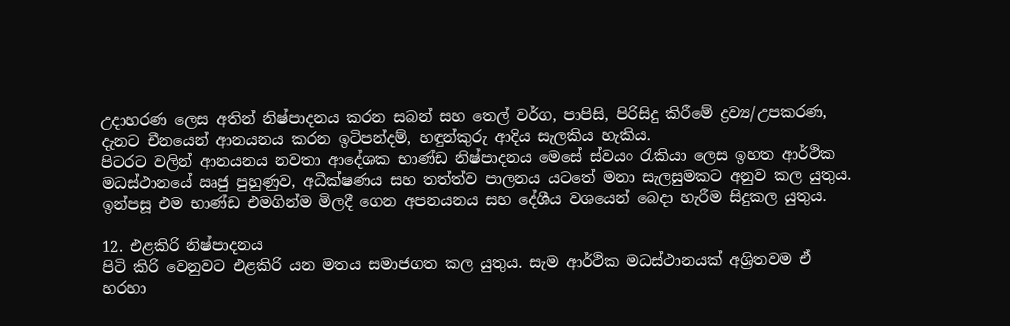උදාහරණ ලෙස අතින් නිෂ්පාදනය කරන සබන් සහ තෙල් වර්ග, පාපිසි, පිරිසිදු කිරීමේ ද්‍රව්‍ය/උපකරණ, දැනට චීනයෙන් ආනයනය කරන ඉටිපන්දම්, හඳුන්කුරු ආදිය සැලකිය හැකිය.
පිටරට වලින් ආනයනය නවතා ආදේශක භාණ්ඩ නිෂ්පාදනය මෙසේ ස්වයං රැකියා ලෙස ඉහත ආර්ථික මධස්ථානයේ ඍජු පුහුණුව, අධීක්ෂණය සහ තත්ත්ව පාලනය යටතේ මනා සැලසුමකට අනුව කල යුතුය.
ඉන්පසූ එම භාණ්ඩ එමගින්ම මිලදී ගෙන අපනයනය සහ දේශීය වශයෙන් බෙදා හැරීම සිදුකල යුතුය.

12. එළකිරි නිෂ්පාදනය
පිටි කිරි වෙනුවට එළකිරි යන මතය සමාජගත කල යුතුය. සැම ආර්ථික මධස්ථානයක් අශ්‍රිතවම ඒ හරහා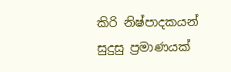කිරි නිෂ්පාදකයන් සුදුසු ප්‍රමාණයක්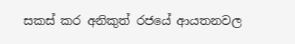සකස් කර අනිකුත් රජයේ ආයතනවල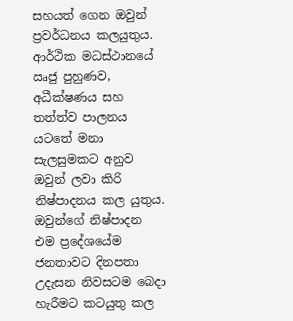සහයත් ගෙන ඔවුන් ප්‍රවර්ධනය කලයුතුය.
ආර්ථික මධස්ථානයේ ඍජු පුහුණව, අධීක්ෂණය සහ තත්ත්ව පාලනය යටතේ මනා සැලසුමකට අනුව ඔවුන් ලවා කිරි නිෂ්පාදනය කල යුතුය.
ඔවුන්ගේ නිෂ්පාදන එම ප්‍රදේශයේම ජනතාවට දිනපතා උදැසන නිවසටම බෙදා හැරීමට කටයුතු කල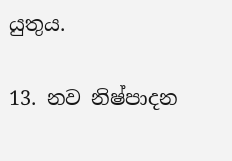යුතුය.

13. නව නිෂ්පාදන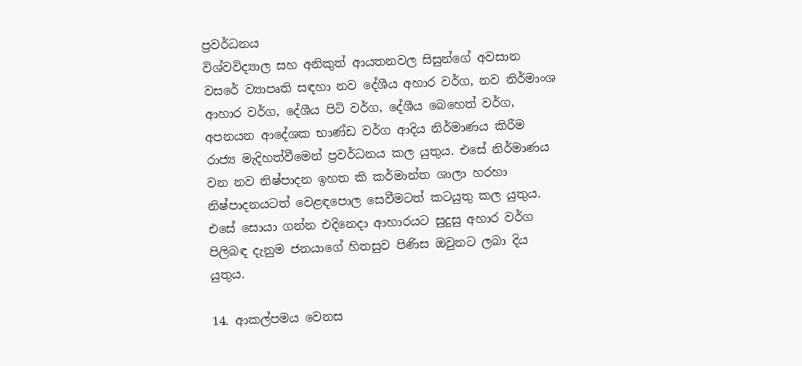ප්‍රවර්ධනය
විශ්වවිද්‍යාල සහ අනිකුත් ආයතනවල සිසුන්ගේ අවසාන වසරේ ව්‍යාපෘති සඳහා නව දේශීය අහාර වර්ග, නව නිර්මාංශ ආහාර වර්ග, දේශීය පිටි වර්ග, දේශීය බෙහෙත් වර්ග, අපනයන ආදේශක භාණ්ඩ වර්ග ආදිය නිර්මාණය කිරීම රාජ්‍ය මැදිහත්වීමෙන් ප්‍රවර්ධනය කල යුතුය. එසේ නිර්මාණය වන නව නිෂ්පාදන ඉහත කි කර්මාන්ත ශාලා හරහා නිෂ්පාදනයටත් වෙළඳපොල සෙවීමටත් කටයුතු කල යුතුය.
එසේ සොයා ගන්න එදිනෙදා ආහාරයට සුදුසු අහාර වර්ග පිලිබඳ දැනුම ජනයාගේ හිතසුව පිණිස ඔවුනට ලබා දිය යුතුය.

14. ආකල්පමය වෙනස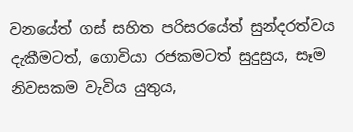වනයේත් ගස් සහිත පරිසරයේත් සුන්දරත්වය දැකීමටත්, ගොවියා රජකමටත් සුදුසුය, සෑම නිවසකම වැවිය යුතුය,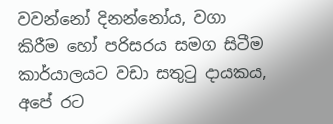වවන්නෝ දිනන්නෝය, වගා කිරීම හෝ පරිසරය සමග සිටීම කාර්යාලයට වඩා සතුටු දායකය, අපේ රට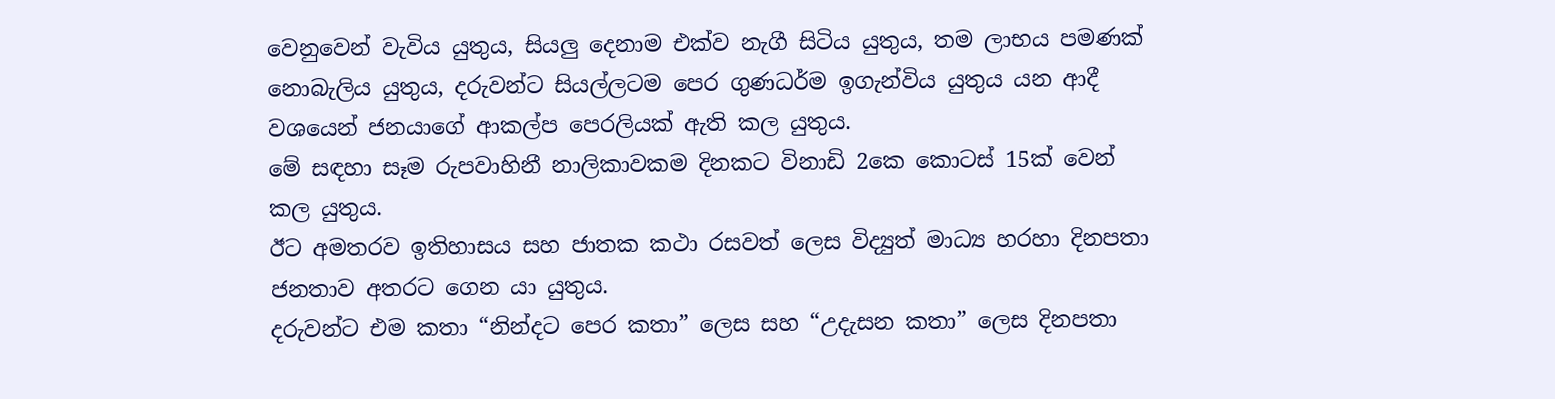වෙනුවෙන් වැවිය යුතුය, සියලු දෙනාම එක්ව නැගී සිටිය යුතුය, තම ලාභය පමණක් නොබැලිය යුතුය, දරුවන්ට සියල්ලටම පෙර ගුණධර්ම ඉගැන්විය යුතුය යන ආදී වශයෙන් ජනයාගේ ආකල්ප පෙරලියක් ඇති කල යුතුය.
මේ සඳහා සෑම රුපවාහිනී නාලිකාවකම දිනකට විනාඩි 2කෙ කොටස් 15ක් වෙන් කල යුතුය.
ඊට අමතරව ඉතිහාසය සහ ජාතක කථා රසවත් ලෙස විද්‍යුත් මාධ්‍ය හරහා දිනපතා ජනතාව අතරට ගෙන යා යුතුය.
දරුවන්ට එම කතා “නින්දට පෙර කතා” ලෙස සහ “උදැසන කතා” ලෙස දිනපතා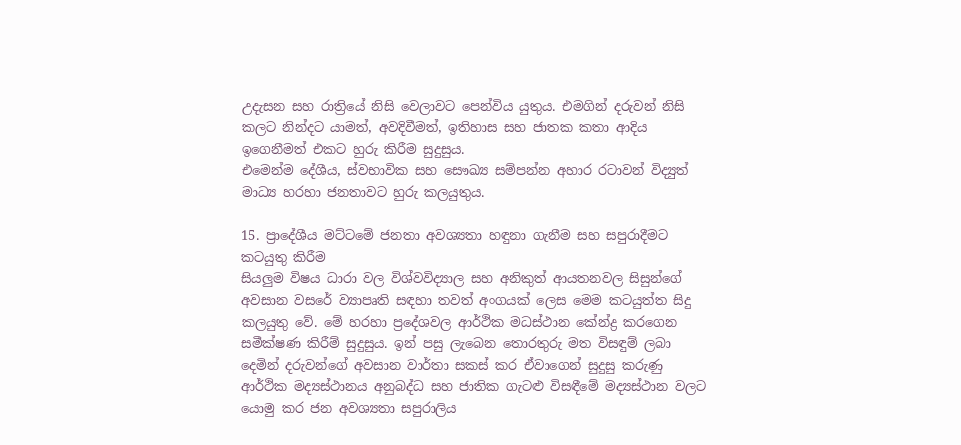උදැසන සහ රාත්‍රියේ නිසි වෙලාවට පෙන්විය යුතුය. එමගින් දරුවන් නිසි කලට නින්දට යාමත්, අවදිවීමත්, ඉතිහාස සහ ජාතක කතා ආදිය ඉගෙනීමත් එකට හුරු කිරීම සුදුසුය.
එමෙන්ම දේශීය, ස්වභාවික සහ සෞඛ්‍ය සම්පන්න අහාර රටාවන් විද්‍යුත් මාධ්‍ය හරහා ජනතාවට හුරු කලයුතුය.

15. ප්‍රාදේශීය මට්ටමේ ජනතා අවශ්‍යතා හඳුනා ගැනීම සහ සපුරාදීමට කටයුතු කිරීම
සියලුම විෂය ධාරා වල විශ්වවිද්‍යාල සහ අනිකුත් ආයතනවල සිසුන්ගේ අවසාන වසරේ ව්‍යාපෘති සඳහා තවත් අංගයක් ලෙස මෙම කටයුත්ත සිදු කලයුතු වේ. මේ හරහා ප්‍රදේශවල ආර්ථික මධස්ථාන කේන්ද්‍ර කරගෙන සමීක්ෂණ කිරීම් සුදුසුය. ඉන් පසු ලැබෙන තොරතුරු මත විසඳුම් ලබා දෙමින් දරුවන්ගේ අවසාන වාර්තා සකස් කර ඒවාගෙන් සුදුසු කරුණු ආර්ථික මද්‍යස්ථානය අනුබද්ධ සහ ජාතික ගැටළු විසඳීමේ මද්‍යස්ථාන වලට යොමු කර ජන අවශ්‍යතා සපුරාලිය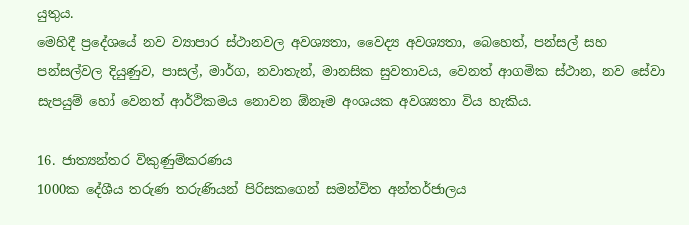යුතුය.
මෙහිදී ප්‍රදේශයේ නව ව්‍යාපාර ස්ථානවල අවශ්‍යතා, වෛද්‍ය අවශ්‍යතා, බෙහෙත්, පන්සල් සහ පන්සල්වල දියුණුව, පාසල්, මාර්ග, නවාතැන්, මානසික සුවතාවය, වෙනත් ආගමික ස්ථාන, නව සේවා සැපයුම් හෝ වෙනත් ආර්ථිකමය නොවන ඕනෑම අංශයක අවශ්‍යතා විය හැකිය.

16. ජාත්‍යන්තර විකුණුම්කරණය
1000ක දේශීය තරුණ තරුණියන් පිරිසකගෙන් සමන්විත අන්තර්ජාලය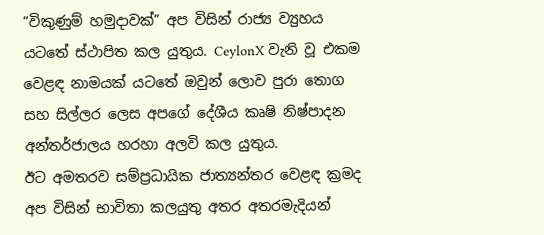“විකුණුම් හමුදාවක්” අප විසින් රාජ්‍ය ව්‍යුහය යටතේ ස්ථාපිත කල යුතුය. CeylonX වැනි වූ එකම වෙළඳ නාමයක් යටතේ ඔවුන් ලොව පුරා තොග සහ සිල්ලර ලෙස අපගේ දේශීය කෘෂි නිෂ්පාදන අන්තර්ජාලය හරහා අලවි කල යුතුය.
ඊට අමතරව සම්ප්‍රධායික ජාත්‍යන්තර වෙළඳ ක්‍රමද අප විසින් භාවිතා කලයුතු අතර අතරමැදියන්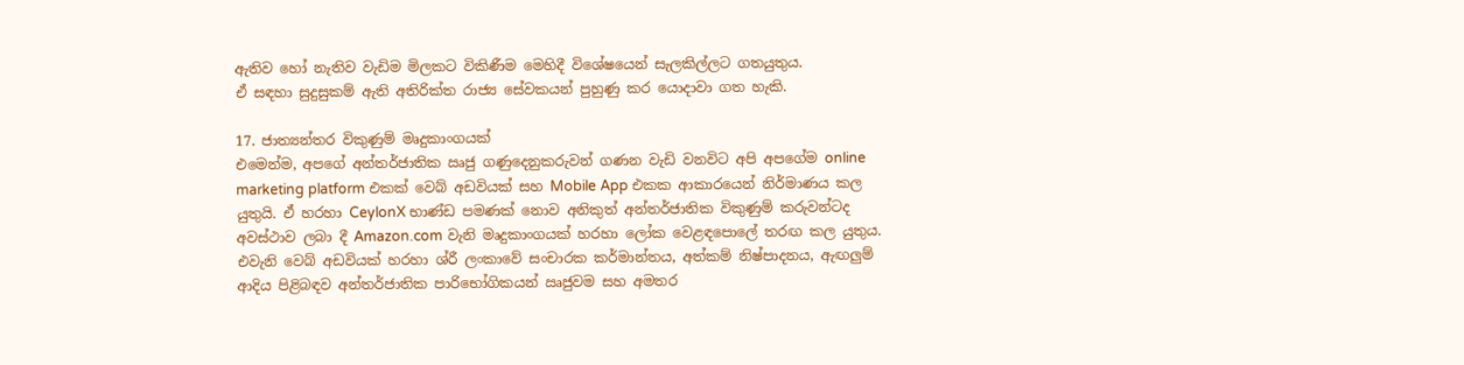ඇතිව හෝ නැතිව වැඩිම මිලකට විකිණීම මෙහිදී විශේෂයෙන් සැලකිල්ලට ගතයුතුය.
ඒ සඳහා සුදුසුකම් ඇති අතිරික්ත රාජ්‍ය සේවකයන් පුහුණු කර යොදාවා ගත හැකි.

17. ජාත්‍යන්තර විකුණුම් මෘදුකාංගයක්
එමෙන්ම, අපගේ අන්තර්ජාතික ඍජු ගණුදෙනුකරුවන් ගණන වැඩි වනවිට අපි අපගේම online marketing platform එකක් වෙබ් අඩවියක් සහ Mobile App එකක ආකාරයෙන් නිර්මාණය කල යුතුයි. ඒ හරහා CeylonX භාණ්ඩ පමණක් නොව අනිකුත් අන්තර්ජාතික විකුණුම් කරුවන්ටද අවස්ථාව ලබා දී Amazon.com වැනි මෘදුකාංගයක් හරහා ලෝක වෙළඳපොලේ තරඟ කල යුතුය.
එවැනි වෙබ් අඩවියක් හරහා ශ්රී ලංකාවේ සංචාරක කර්මාන්තය, අත්කම් නිෂ්පාදනය, ඇඟලුම් ආදිය පිළිබඳව අන්තර්ජාතික පාරිභෝගිකයන් ඍජුවම සහ අමතර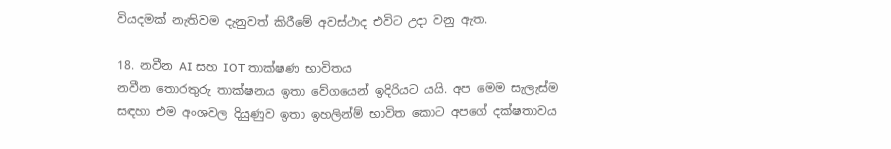වියදමක් නැතිවම දැනුවත් කිරීමේ අවස්ථාද එවිට උදා වනු ඇත.

18. නවීන AI සහ IOT තාක්ෂණ භාවිතය
නවීන තොරතුරු තාක්ෂනය ඉතා වේගයෙන් ඉදිරියට යයි. අප මෙම සැලැස්ම සඳහා එම අංශවල දියුණුව ඉතා ඉහලින්ම් භාවිත කොට අපගේ දක්ෂතාවය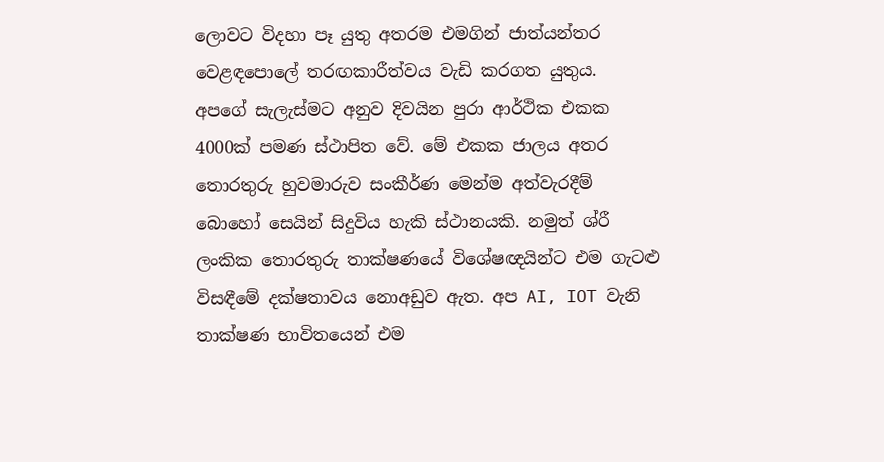ලොවට විදහා පෑ යුතු අතරම එමගින් ජාත්යන්තර වෙළඳපොලේ තරඟකාරීත්වය වැඩි කරගත යුතුය.
අපගේ සැලැස්මට අනුව දිවයින පුරා ආර්ථික එකක 4000ක් පමණ ස්ථාපිත වේ. මේ එකක ජාලය අතර තොරතුරු හුවමාරුව සංකීර්ණ මෙන්ම අත්වැරදීම් බොහෝ සෙයින් සිදුවිය හැකි ස්ථානයකි. නමුත් ශ්රී ලංකික තොරතුරු තාක්ෂණයේ විශේෂඥයින්ට එම ගැටළු විසඳීමේ දක්ෂතාවය නොඅඩුව ඇත. අප AI, IOT වැනි තාක්ෂණ භාවිතයෙන් එම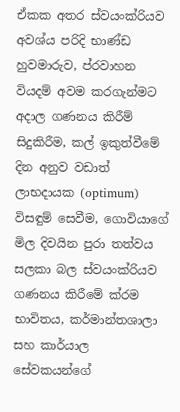ඒකක අතර ස්වයංක්රියව අවශ්ය පරිදි භාණ්ඩ හුවමාරුව, ප්රවාහන වියදම් අවම කරගැන්මට අදාල ගණනය කිරීම් සිදුකිරීම, කල් ඉකුත්වීමේ දින අනුව වඩාත් ලාභදායක (optimum) විසඳුම් සෙවීම, ගොවියාගේ මිල දිවයින පුරා තත්වය සලකා බල ස්වයංක්රියව ගණනය කිරීමේ ක්රම භාවිතය, කර්මාන්තශාලා සහ කාර්යාල සේවකයන්ගේ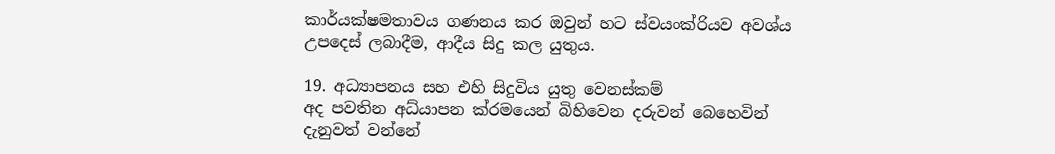කාර්යක්ෂමතාවය ගණනය කර ඔවුන් හට ස්වයංක්රියව අවශ්ය උපදෙස් ලබාදීම, ආදීය සිදු කල යුතුය.

19. අධ්‍යාපනය සහ එහි සිදුවිය යුතු වෙනස්කම්
අද පවතින අධ්යාපන ක්රමයෙන් බිහිවෙන දරුවන් බෙහෙවින් දැනුවත් වන්නේ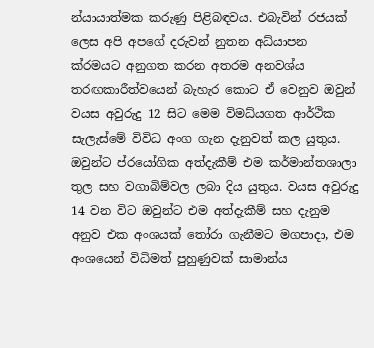න්යායාත්මක කරුණු පිළිබඳවය. එබැවින් රජයක් ලෙස අපි අපගේ දරුවන් නුතන අධ්යාපන ක්රමයට අනුගත කරන අතරම අනවශ්ය තරඟකාරීත්වයෙන් බැහැර කොට ඒ වෙනුව ඔවුන් වයස අවුරුදු 12 සිට මෙම විමධ්යගත ආර්ථික සැලැස්මේ විවිධ අංග ගැන දැනුවත් කල යුතුය. ඔවුන්ට ප්රයෝගික අත්දැකීම් එම කර්මාන්තශාලා තුල සහ වගාබිම්වල ලබා දිය යුතුය. වයස අවුරුදු 14 වන විට ඔවුන්ට එම අත්දැකීම් සහ දැනුම අනුව එක අංශයක් තෝරා ගැනීමට මගපාදා, එම අංශයෙන් විධිමත් පුහුණුවක් සාමාන්ය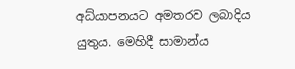අධ්යාපනයට අමතරව ලබාදිය යුතුය. මෙහිදී සාමාන්ය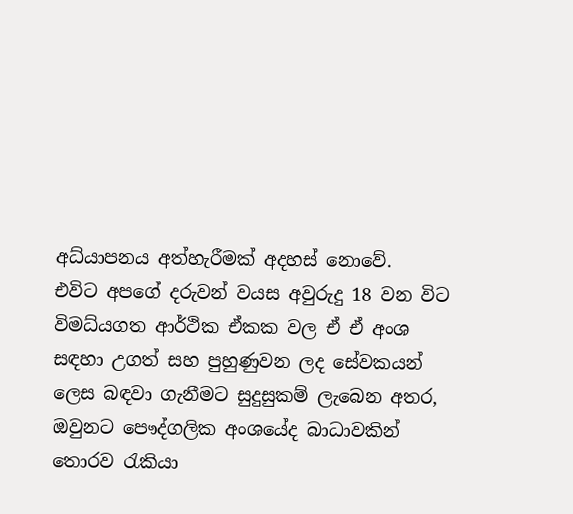අධ්යාපනය අත්හැරීමක් අදහස් නොවේ.
එවිට අපගේ දරුවන් වයස අවුරුදු 18 වන විට විමධ්යගත ආර්ථික ඒකක වල ඒ ඒ අංශ සඳහා උගත් සහ පුහුණුවන ලද සේවකයන් ලෙස බඳවා ගැනීමට සුදුසුකම් ලැබෙන අතර, ඔවුනට පෞද්ගලික අංශයේද බාධාවකින් තොරව රැකියා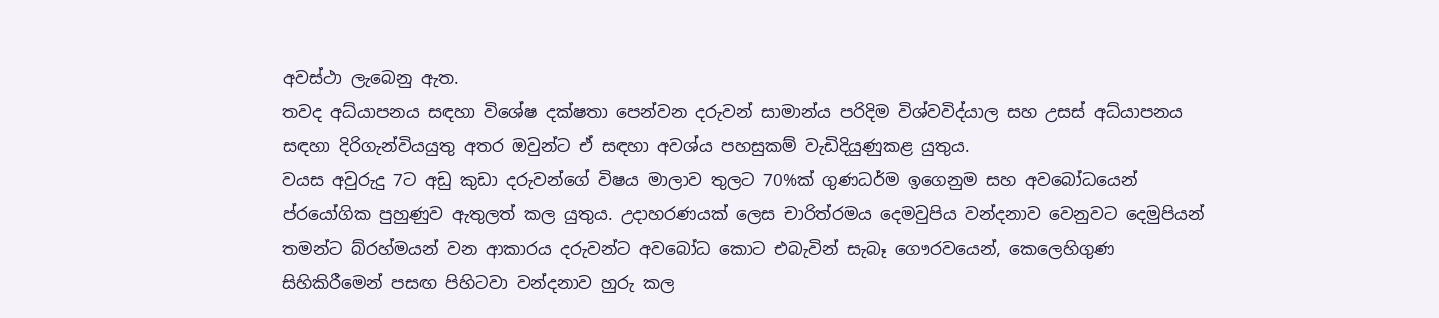අවස්ථා ලැබෙනු ඇත.
තවද අධ්යාපනය සඳහා විශේෂ දක්ෂතා පෙන්වන දරුවන් සාමාන්ය පරිදිම විශ්වවිද්යාල සහ උසස් අධ්යාපනය සඳහා දිරිගැන්වියයුතු අතර ඔවුන්ට ඒ සඳහා අවශ්ය පහසුකම් වැඩිදියුණුකළ යුතුය.
වයස අවුරුදු 7ට අඩු කුඩා දරුවන්ගේ විෂය මාලාව තුලට 70%ක් ගුණධර්ම ඉගෙනුම සහ අවබෝධයෙන් ප්රයෝගික පුහුණුව ඇතුලත් කල යුතුය. උදාහරණයක් ලෙස චාරිත්රමය දෙමවුපිය වන්දනාව වෙනුවට දෙමුපියන් තමන්ට බ්රහ්මයන් වන ආකාරය දරුවන්ට අවබෝධ කොට එබැවින් සැබෑ ගෞරවයෙන්, කෙලෙහිගුණ සිහිකිරීමෙන් පසඟ පිහිටවා වන්දනාව හුරු කල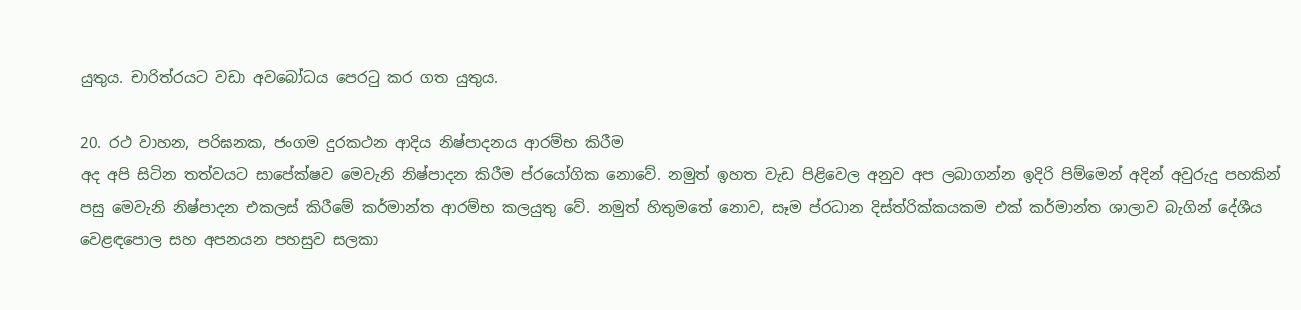යුතුය. චාරිත්රයට වඩා අවබෝධය පෙරටු කර ගත යුතුය.

20. රථ වාහන, පරිඝනක, ජංගම දුරකථන ආදිය නිෂ්පාදනය ආරම්භ කිරීම
අද අපි සිටින තත්වයට සාපේක්ෂව මෙවැනි නිෂ්පාදන කිරීම ප්රයෝගික නොවේ. නමුත් ඉහත වැඩ පිළිවෙල අනුව අප ලබාගන්න ඉදිරි පිම්මෙන් අදින් අවුරුදු පහකින් පසු මෙවැනි නිෂ්පාදන එකලස් කිරීමේ කර්මාන්ත ආරම්භ කලයුතු වේ. නමුත් හිතුමතේ නොව, සෑම ප්රධාන දිස්ත්රික්කයකම එක් කර්මාන්ත ශාලාව බැගින් දේශීය වෙළඳපොල සහ අපනයන පහසුව සලකා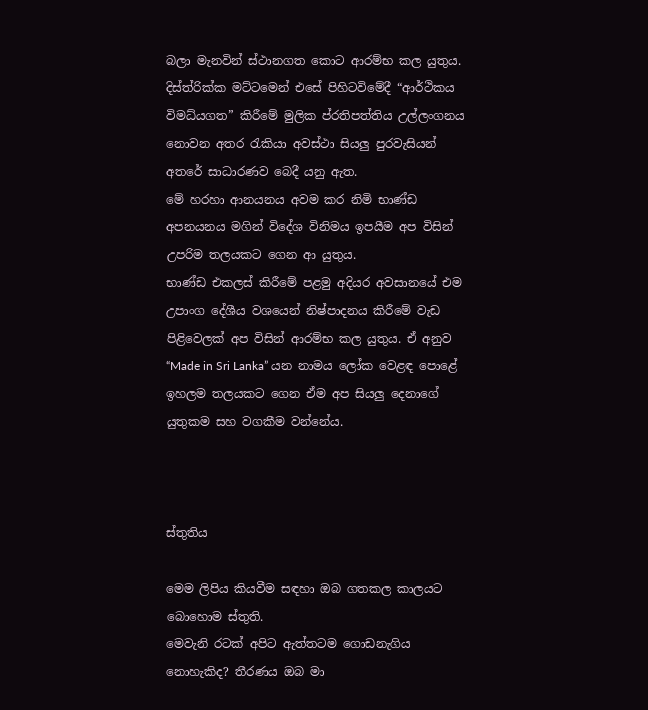බලා මැනවින් ස්ථානගත කොට ආරම්භ කල යුතුය. දිස්ත්රික්ක මට්ටමෙන් එසේ පිහිටවිමේදී “ආර්ථිකය විමධ්යගත” කිරීමේ මුලික ප්රතිපත්තිය උල්ලංගනය නොවන අතර රැකියා අවස්ථා සියලු පුරවැසියන් අතරේ සාධාරණව බෙදී යනු ඇත.
මේ හරහා ආනයනය අවම කර නිමි භාණ්ඩ අපනයනය මගින් විදේශ විනිමය ඉපයීම අප විසින් උපරිම තලයකට ගෙන ආ යුතුය.
භාණ්ඩ එකලස් කිරීමේ පළමු අදියර අවසානයේ එම උපාංග දේශීය වශයෙන් නිෂ්පාදනය කිරීමේ වැඩ පිළිවෙලක් අප විසින් ආරම්භ කල යුතුය. ඒ අනුව “Made in Sri Lanka” යන නාමය ලෝක වෙළඳ පොළේ ඉහලම තලයකට ගෙන ඒම අප සියලු දෙනාගේ යුතුකම සහ වගකීම වන්නේය.



ස්තුතිය

මෙම ලිපිය කියවීම සඳහා ඔබ ගතකල කාලයට බොහොම ස්තුති.
මෙවැනි රටක් අපිට ඇත්තටම ගොඩනැගිය නොහැකිද? තීරණය ඔබ මා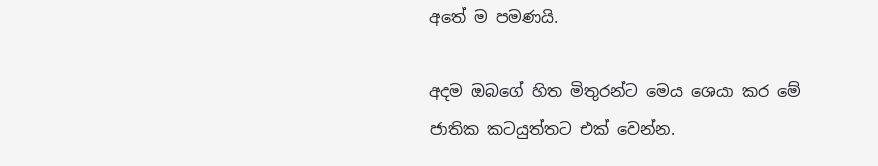අතේ ම පමණයි.

අදම ඔබගේ හිත මිතුරන්ට මෙය ශෙයා කර මේ ජාතික කටයුත්තට එක් වෙන්න.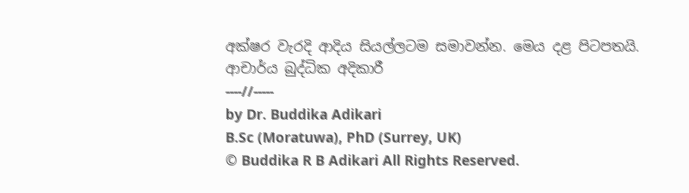අක්ෂර වැරදි ආදිය සියල්ලටම සමාවන්න. මෙය දළ පිටපතයි.
ආචාර්ය බුද්ධික අදිකාරී
----//-----
by Dr. Buddika Adikari
B.Sc (Moratuwa), PhD (Surrey, UK)
© Buddika R B Adikari All Rights Reserved.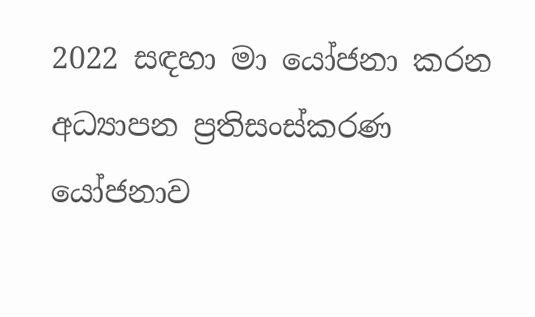2022 සඳහා මා යෝජනා කරන අධ්‍යාපන ප්‍රතිසංස්කරණ යෝජනාව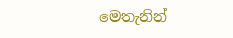මෙතැනින්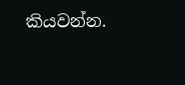කියවන්න.